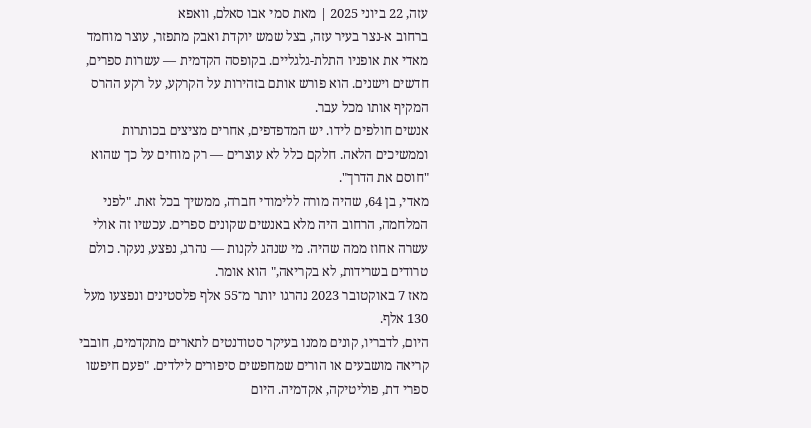עזה, 22 ביוני 2025 | מאת סמי אבו סאלם, וואפא
ברחוב א-נצר בעיר עזה, בצל שמש יוקדת ואבק מתפזר, עוצר מוחמד מאדי את אופניו התלת-גלגליים. בקופסה הקדמית — עשרות ספרים, חדשים וישנים. הוא פורש אותם בזהירות על הקרקע, על רקע ההרס המקיף אותו מכל עבר.
אנשים חולפים לידו. יש המדפדפים, אחרים מציצים בכותרות וממשיכים הלאה. חלקם כלל לא עוצרים — רק מוחים על כך שהוא "חוסם את הדרך".
מאדי, בן 64, שהיה מורה ללימודי חברה, ממשיך בכל זאת. "לפני המלחמה, הרחוב היה מלא באנשים שקונים ספרים. עכשיו זה אולי עשרה אחוז ממה שהיה. מי שנהג לקנות — נהרג, נפצע, נעקר. כולם טרודים בשרידות, לא בקריאה," הוא אומר.
מאז 7 באוקטובר 2023 נהרגו יותר מ־55 אלף פלסטינים ונפצעו מעל 130 אלף.
היום, לדבריו, קונים ממנו בעיקר סטודנטים לתארים מתקדמים, חובבי קריאה מושבעים או הורים שמחפשים סיפורים לילדים. "פעם חיפשו ספרי דת, פוליטיקה, אקדמיה. היום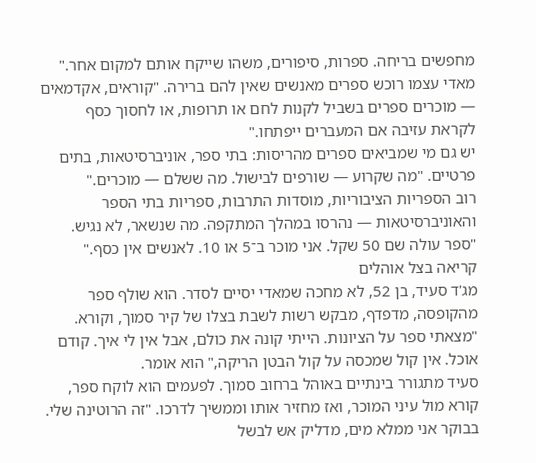מחפשים בריחה. ספרות, סיפורים, משהו שייקח אותם למקום אחר."
מאדי עצמו רוכש ספרים מאנשים שאין להם ברירה. "קוראים, אקדמאים — מוכרים ספרים בשביל לקנות לחם או תרופות, או לחסוך כסף לקראת עזיבה אם המעברים ייפתחו."
יש גם מי שמביאים ספרים מהריסות: בתי ספר, אוניברסיטאות, בתים פרטיים. "מה שקרוע — שורפים לבישול. מה ששלם — מוכרים."
רוב הספריות הציבוריות, מוסדות התרבות, ספריות בתי הספר והאוניברסיטאות — נהרסו במהלך המתקפה. מה שנשאר, לא נגיש. "ספר עולה שם 50 שקל. אני מוכר ב־5 או 10. לאנשים אין כסף."
קריאה בצל אוהלים
מג'ד סעיד, בן 52, לא מחכה שמאדי יסיים לסדר. הוא שולף ספר מהקופסה, מדפדף, מבקש רשות לשבת בצלו של קיר סמוך, וקורא.
"מצאתי ספר על הציונות. הייתי קונה את כולם, אבל אין לי איך. קודם אוכל. אין קול שמכסה על קול הבטן הריקה," הוא אומר.
סעיד מתגורר בינתיים באוהל ברחוב סמוך. לפעמים הוא לוקח ספר, קורא מול עיני המוכר, ואז מחזיר אותו וממשיך לדרכו. "זה הרוטינה שלי. בבוקר אני ממלא מים, מדליק אש לבשל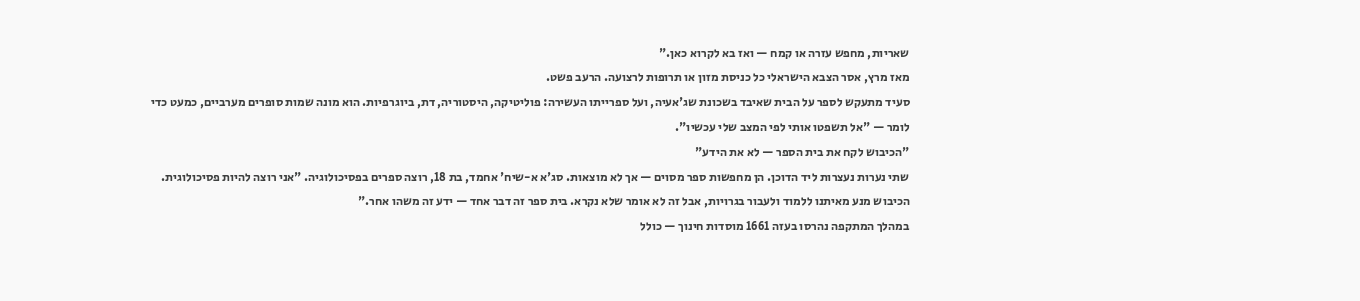שאריות, מחפש עזרה או קמח — ואז בא לקרוא כאן."
מאז מרץ, אסר הצבא הישראלי כל כניסת מזון או תרופות לרצועה. הרעב פשט.
סעיד מתעקש לספר על הבית שאיבד בשכונת שג'אעיה, ועל ספרייתו העשירה: פוליטיקה, היסטוריה, דת, ביוגרפיות. הוא מונה שמות סופרים מערביים, כמעט כדי לומר — "אל תשפטו אותי לפי המצב שלי עכשיו".
"הכיבוש לקח את בית הספר — לא את הידע"
שתי נערות נעצרות ליד הדוכן. הן מחפשות ספר מסוים — אך לא מוצאות. סג'א א-שיח' אחמד, בת 18, רוצה ספרים בפסיכולוגיה. "אני רוצה להיות פסיכולוגית. הכיבוש מנע מאיתנו ללמוד ולעבור בגרויות, אבל זה לא אומר שלא נקרא. בית ספר זה דבר אחד — ידע זה משהו אחר."
במהלך המתקפה נהרסו בעזה 1661 מוסדות חינוך — כולל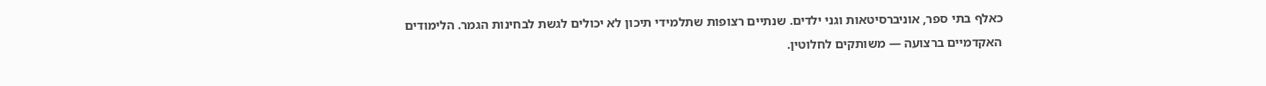כאלף בתי ספר, אוניברסיטאות וגני ילדים. שנתיים רצופות שתלמידי תיכון לא יכולים לגשת לבחינות הגמר. הלימודים האקדמיים ברצועה — משותקים לחלוטין.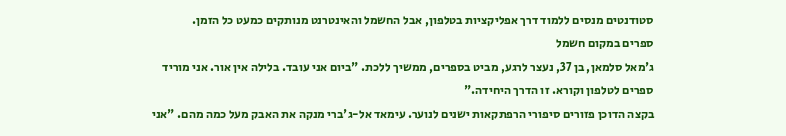סטודנטים מנסים ללמוד דרך אפליקציות בטלפון, אבל החשמל והאינטרנט מנותקים כמעט כל הזמן.
ספרים במקום חשמל
ג'מאל סלמאן, בן 37, נעצר לרגע, מביט בספרים, ממשיך ללכת. "ביום אני עובד. בלילה אין אור. אני מוריד ספרים לטלפון וקורא. זו הדרך היחידה."
בקצה הדוכן פזורים סיפורי הרפתקאות ישנים לנוער. עימאד אל-ג'ברי מנקה את האבק מעל כמה מהם. "אני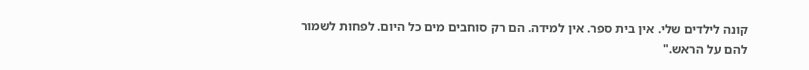קונה לילדים שלי. אין בית ספר. אין למידה. הם רק סוחבים מים כל היום. לפחות לשמור להם על הראש."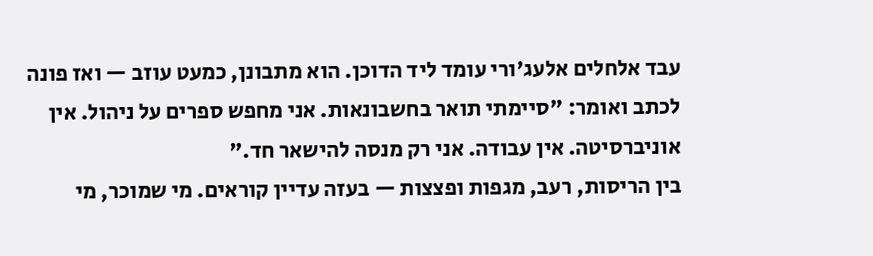עבד אלחלים אלעג'ורי עומד ליד הדוכן. הוא מתבונן, כמעט עוזב — ואז פונה לכתב ואומר: "סיימתי תואר בחשבונאות. אני מחפש ספרים על ניהול. אין אוניברסיטה. אין עבודה. אני רק מנסה להישאר חד."
בין הריסות, רעב, מגפות ופצצות — בעזה עדיין קוראים. מי שמוכר, מי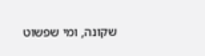שקונה, ומי שפשוט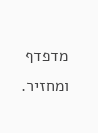מדפדף ומחזיר.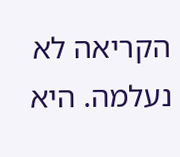הקריאה לא נעלמה. היא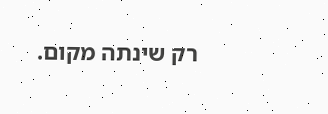רק שינתה מקום.